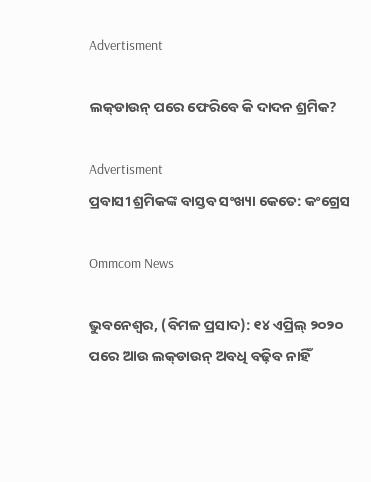Advertisment

ଲକ୍‌ଡାଉନ୍‌ ପରେ ଫେରିବେ କି ଦାଦନ ଶ୍ରମିକ?

Advertisment
ପ୍ରବାସୀ ଶ୍ରମିକଙ୍କ ବାସ୍ତବ ସଂଖ୍ୟା କେତେ: କଂଗ୍ରେସ

Ommcom News

ଭୁବନେଶ୍ୱର, (ବିମଳ ପ୍ରସାଦ): ୧୪ ଏପ୍ରିଲ୍‌ ୨୦୨୦ ପରେ ଆଉ ଲକ୍‌ଡାଉନ୍‌ ଅବଧି ବଢ଼ିବ ନାହିଁ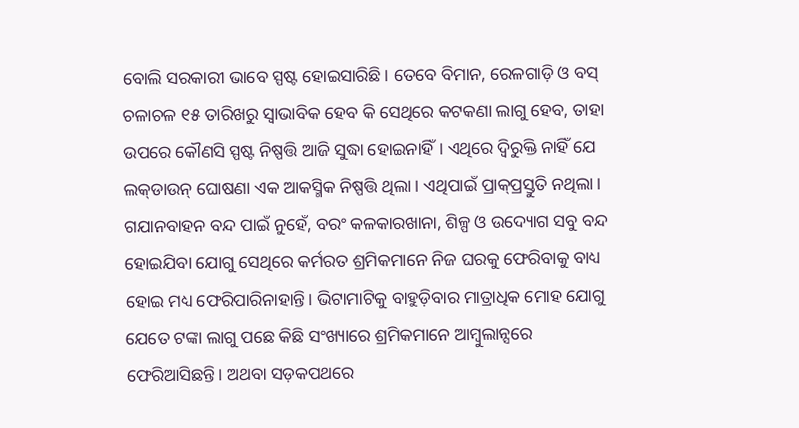ବୋଲି ସରକାରୀ ଭାବେ ସ୍ପଷ୍ଟ ହୋଇସାରିଛି। ତେବେ ବିମାନ, ରେଳଗାଡ଼ି ଓ ବସ୍‌ ଚଳାଚଳ ୧୫ ତାରିଖରୁ ସ୍ୱାଭାବିକ ହେବ କି ସେଥିରେ କଟକଣା ଲାଗୁ ହେବ, ତାହା ଉପରେ କୌଣସି ସ୍ପଷ୍ଟ ନିଷ୍ପତ୍ତି ଆଜି ସୁଦ୍ଧା ହୋଇନାହିଁ। ଏଥିରେ ଦ୍ୱିରୁକ୍ତି ନାହିଁ ଯେ ଲକ୍‌ଡାଉନ୍‌ ଘୋଷଣା ଏକ ଆକସ୍ମିକ ନିଷ୍ପତ୍ତି ଥିଲା। ଏଥିପାଇଁ ପ୍ରାକ୍‌ପ୍ରସ୍ତୁତି ନଥିଲା। ଗଯାନବାହନ ବନ୍ଦ ପାଇଁ ନୁହେଁ, ବରଂ କଳକାରଖାନା, ଶିଳ୍ପ ଓ ଉଦ୍ୟୋଗ ସବୁ ବନ୍ଦ ହୋଇଯିବା ଯୋଗୁ ସେଥିରେ କର୍ମରତ ଶ୍ରମିକମାନେ ନିଜ ଘରକୁ ଫେରିବାକୁ ବାଧ୍ୟ ହୋଇ ମଧ୍ୟ ଫେରିପାରିନାହାନ୍ତି। ଭିଟାମାଟିକୁ ବାହୁଡ଼ିବାର ମାତ୍ରାଧିକ ମୋହ ଯୋଗୁ ଯେତେ ଟଙ୍କା ଲାଗୁ ପଛେ କିଛି ସଂଖ୍ୟାରେ ଶ୍ରମିକମାନେ ଆମ୍ବୁଲାନ୍ସରେ ଫେରିଆସିଛନ୍ତି। ଅଥବା ସଡ଼କପଥରେ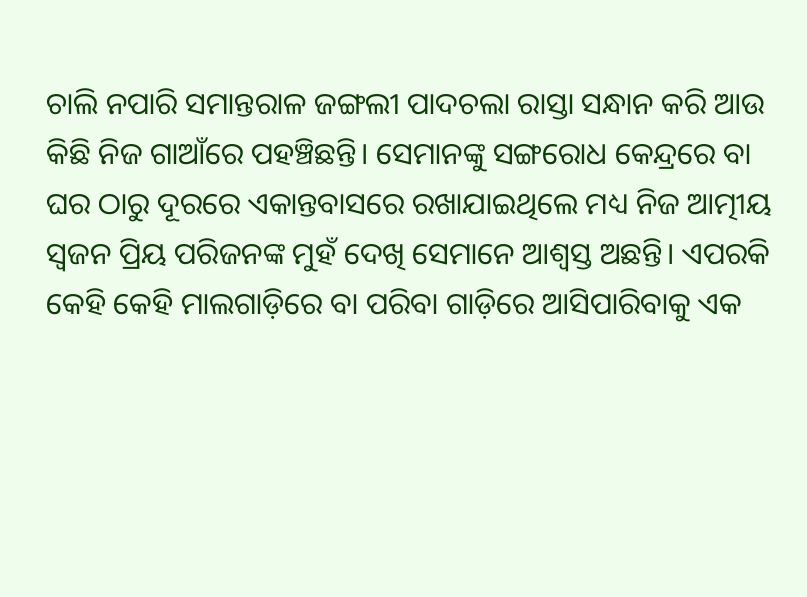ଚାଲି ନପାରି ସମାନ୍ତରାଳ ଜଙ୍ଗଲୀ ପାଦଚଲା ରାସ୍ତା ସନ୍ଧାନ କରି ଆଉ କିଛି ନିଜ ଗାଆଁରେ ପହଞ୍ଚିଛନ୍ତି। ସେମାନଙ୍କୁ ସଙ୍ଗରୋଧ କେନ୍ଦ୍ରରେ ବା ଘର ଠାରୁ ଦୂରରେ ଏକାନ୍ତବାସରେ ରଖାଯାଇଥିଲେ ମଧ୍ୟ ନିଜ ଆତ୍ମୀୟ ସ୍ୱଜନ ପ୍ରିୟ ପରିଜନଙ୍କ ମୁହଁ ଦେଖି ସେମାନେ ଆଶ୍ୱସ୍ତ ଅଛନ୍ତି। ଏପରକି କେହି କେହି ମାଲଗାଡ଼ିରେ ବା ପରିବା ଗାଡ଼ିରେ ଆସିପାରିବାକୁ ଏକ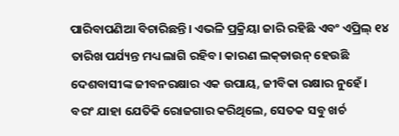ପାରିବାପଣିଆ ବିଚାରିଛନ୍ତି। ଏଭଳି ପ୍ରକ୍ରିୟା ଜାରି ରହିଛି ଏବଂ ଏପ୍ରିଲ୍‌ ୧୪ ତାରିଖ ପର୍ଯ୍ୟନ୍ତ ମଧ୍ୟ ଲାଗି ରହିବ। କାରଣ ଲକ୍‌ଡାଉନ୍‌ ହେଉଛି ଦେଶବାସୀଙ୍କ ଜୀବନରକ୍ଷାର ଏକ ଉପାୟ, ଜୀବିକା ରକ୍ଷାର ନୁହେଁ। ବରଂ ଯାହା ଯେତିକି ରୋଜଗାର କରିଥିଲେ, ସେତକ ସବୁ ଖର୍ଚ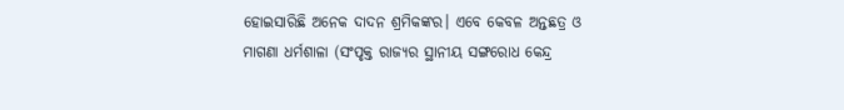ହୋଇସାରିଛି ଅନେକ ଦାଦନ ଶ୍ରମିକଙ୍କର। ଏବେ କେବଳ ଅନ୍ତଛତ୍ର ଓ ମାଗଣା ଧର୍ମଶାଳା (ସଂପୃକ୍ତ ରାଜ୍ୟର ସ୍ଥାନୀୟ ସଙ୍ଗରୋଧ କେନ୍ଦ୍ର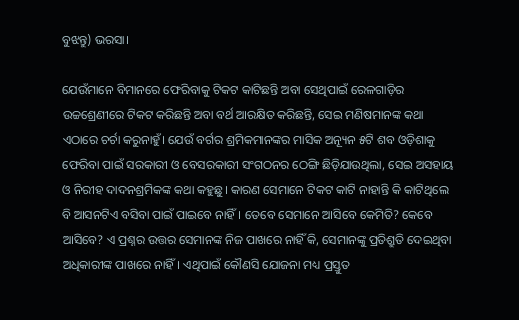ବୁଝନ୍ତୁ) ଭରସା।

ଯେଉଁମାନେ ବିମାନରେ ଫେରିବାକୁ ଟିକଟ କାଟିଛନ୍ତି ଅବା ସେଥିପାଇଁ ରେଳଗାଡ଼ିର ଉଚ୍ଚଶ୍ରେଣୀରେ ଟିକଟ କରିଛନ୍ତି ଅବା ବର୍ଥ ଆରକ୍ଷିତ କରିଛନ୍ତି, ସେଇ ମଣିଷମାନଙ୍କ କଥା ଏଠାରେ ଚର୍ଚା କରୁନାହୁଁ। ଯେଉଁ ବର୍ଗର ଶ୍ରମିକମାନଙ୍କର ମାସିକ ଅନ୍ୟୂନ ୫ଟି ଶବ ଓଡ଼ିଶାକୁ ଫେରିବା ପାଇଁ ସରକାରୀ ଓ ବେସରକାରୀ ସଂଗଠନର ଠେଙ୍ଗି ଛିଡ଼ିଯାଉଥିଲା, ସେଇ ଅସହାୟ ଓ ନିରୀହ ଦାଦନଶ୍ରମିକଙ୍କ କଥା କହୁଛୁ। କାରଣ ସେମାନେ ଟିକଟ କାଟି ନାହାନ୍ତି କି କାଟିଥିଲେ ବି ଆସନଟିଏ ବସିବା ପାଇଁ ପାଇବେ ନାହିଁ। ତେବେ ସେମାନେ ଆସିବେ କେମିତି? କେବେ ଆସିବେ? ଏ ପ୍ରଶ୍ନର ଉତ୍ତର ସେମାନଙ୍କ ନିଜ ପାଖରେ ନାହିଁ କି, ସେମାନଙ୍କୁ ପ୍ରତିଶ୍ରୁତି ଦେଇଥିବା ଅଧିକାରୀଙ୍କ ପାଖରେ ନାହିଁ। ଏଥିପାଇଁ କୌଣସି ଯୋଜନା ମଧ୍ୟ ପ୍ରସ୍ତୁତ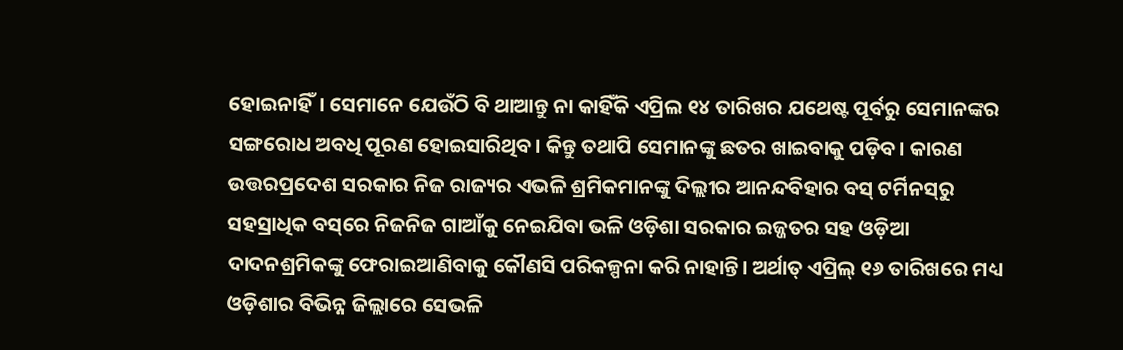ହୋଇନାହିଁ। ସେମାନେ ଯେଉଁଠି ବି ଥାଆନ୍ତୁ ନା କାହିଁକି ଏପ୍ରିଲ ୧୪ ତାରିଖର ଯଥେଷ୍ଟ ପୂର୍ବରୁ ସେମାନଙ୍କର ସଙ୍ଗରୋଧ ଅବଧି ପୂରଣ ହୋଇସାରିଥିବ। କିନ୍ତୁ ତଥାପି ସେମାନଙ୍କୁ ଛତର ଖାଇବାକୁ ପଡ଼ିବ। କାରଣ ଉତ୍ତରପ୍ରଦେଶ ସରକାର ନିଜ ରାଜ୍ୟର ଏଭଳି ଶ୍ରମିକମାନଙ୍କୁ ଦିଲ୍ଲୀର ଆନନ୍ଦବିହାର ବସ୍‌ ଟର୍ମିନସ୍‌ରୁ ସହସ୍ରାଧିକ ବସ୍‌ରେ ନିଜନିଜ ଗାଆଁକୁ ନେଇଯିବା ଭଳି ଓଡ଼ିଶା ସରକାର ଇଜ୍ଜତର ସହ ଓଡ଼ିଆ ଦାଦନଶ୍ରମିକଙ୍କୁ ଫେରାଇଆଣିବାକୁ କୌଣସି ପରିକଳ୍ପନା କରି ନାହାନ୍ତି। ଅର୍ଥାତ୍‌ ଏପ୍ରିଲ୍‌ ୧୬ ତାରିଖରେ ମଧ୍ୟ ଓଡ଼ିଶାର ବିଭିନ୍ନ ଜିଲ୍ଲାରେ ସେଭଳି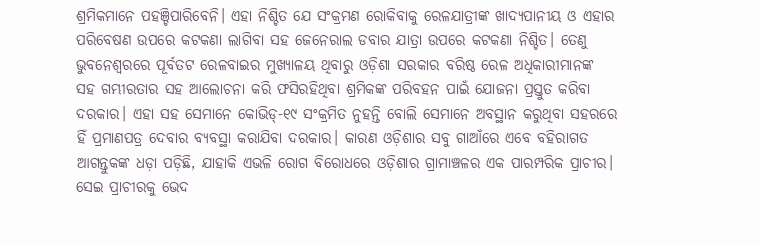ଶ୍ରମିକମାନେ ପହଞ୍ଚିପାରିବେନି। ଏହା ନିଶ୍ଚିତ ଯେ ସଂକ୍ରମଣ ରୋକିବାକୁ ରେଳଯାତ୍ରୀଙ୍କ ଖାଦ୍ୟପାନୀୟ ଓ ଏହାର ପରିବେଷଣ ଉପରେ କଟକଣା ଲାଗିବା ସହ ଜେନେରାଲ ଡବାର ଯାତ୍ରା ଉପରେ କଟକଣା ନିଶ୍ଚିତ। ତେଣୁ ଭୁବନେଶ୍ୱରରେ ପୂର୍ବତଟ ରେଳବାଇର ମୁଖ୍ୟାଳୟ ଥିବାରୁ ଓଡ଼ିଶା ସରକାର ବରିଷ୍ଠ ରେଳ ଅଧିକାରୀମାନଙ୍କ ସହ ଗମ୍ଭୀରତାର ସହ ଆଲୋଚନା କରି ଫସିରହିଥିବା ଶ୍ରମିକଙ୍କ ପରିବହନ ପାଇଁ ଯୋଜନା ପ୍ରସ୍ତୁତ କରିବା ଦରକାର। ଏହା ସହ ସେମାନେ କୋଭିଡ୍‌-୧୯ ସଂକ୍ରମିତ ନୁହନ୍ତି ବୋଲି ସେମାନେ ଅବସ୍ଥାନ କରୁଥିବା ସହରରେ ହିଁ ପ୍ରମାଣପତ୍ର ଦେବାର ବ୍ୟବସ୍ଥା କରାଯିବା ଦରକାର। କାରଣ ଓଡ଼ିଶାର ସବୁ ଗାଆଁରେ ଏବେ ବହିରାଗତ ଆଗନ୍ତୁକଙ୍କ ଧଡ଼ା ପଡ଼ିଛି, ଯାହାକି ଏଭଳି ରୋଗ ବିରୋଧରେ ଓଡ଼ିଶାର ଗ୍ରାମାଞ୍ଚଳର ଏକ ପାରମ୍ପରିକ ପ୍ରାଚୀର। ସେଇ ପ୍ରାଚୀରକୁ ଭେଦ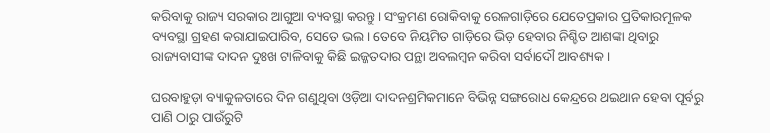କରିବାକୁ ରାଜ୍ୟ ସରକାର ଆଗୁଆ ବ୍ୟବସ୍ଥା କରନ୍ତୁ। ସଂକ୍ରମଣ ରୋକିବାକୁ ରେଳଗାଡ଼ିରେ ଯେତେପ୍ରକାର ପ୍ରତିକାରମୂଳକ ବ୍ୟବସ୍ଥା ଗ୍ରହଣ କରାଯାଇପାରିବ, ସେତେ ଭଲ। ତେବେ ନିୟମିତ ଗାଡ଼ିରେ ଭିଡ଼ ହେବାର ନିଶ୍ଚିତ ଆଶଙ୍କା ଥିବାରୁ ରାଜ୍ୟବାସୀଙ୍କ ଦାଦନ ଦୁଃଖ ଟାଳିବାକୁ କିଛି ଇଜ୍ଜତଦାର ପନ୍ଥା ଅବଲମ୍ବନ କରିବା ସର୍ବାଦୌ ଆବଶ୍ୟକ।

ଘରବାହୁଡ଼ା ବ୍ୟାକୁଳତାରେ ଦିନ ଗଣୁଥିବା ଓଡ଼ିଆ ଦାଦନଶ୍ରମିକମାନେ ବିଭିନ୍ନ ସଙ୍ଗରୋଧ କେନ୍ଦ୍ରରେ ଥଇଥାନ ହେବା ପୂର୍ବରୁ ପାଣି ଠାରୁ ପାଉଁରୁଟି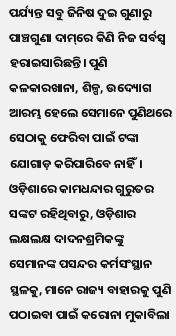ପର୍ଯ୍ୟନ୍ତ ସବୁ ଜିନିଷ ଦୁଇ ଗୁଣାରୁ ପାଞ୍ଚଗୁଣା ଦାମ୍‌ରେ କିଣି ନିଜ ସର୍ବସ୍ୱ ହରାଇସାରିଛନ୍ତି। ପୁଣି କଳକାରଖାନା, ଶିଳ୍ପ, ଉଦ୍ୟୋଗ ଆରମ୍ଭ ହେଲେ ସେମାନେ ପୁଣିଥରେ ସେଠାକୁ ଫେରିବା ପାଇଁ ଟଙ୍କା ଯୋଗାଡ଼ କରିପାରିବେ ନାହିଁ। ଓଡ଼ିଶାରେ କାମଧନ୍ଦାର ଗୁରୁତର ସଙ୍କଟ ରହିଥିବାରୁ, ଓଡ଼ିଶାର ଲକ୍ଷଲକ୍ଷ ଦାଦନଶ୍ରମିକଙ୍କୁ ସେମାନଙ୍କ ପସନ୍ଦର କର୍ମସଂସ୍ଥାନ ସ୍ଥଳକୁ, ମାନେ ରାଜ୍ୟ ବାହାରକୁ ପୁଣି ପଠାଇବା ପାଇଁ କରୋନା ମୁକାବିଲା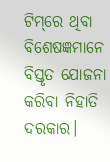ଟିମ୍‌ରେ ଥିବା ବିଶେଷଜ୍ଞମାନେ ବିସ୍ତୃତ ଯୋଜନା କରିବା ନିହାତି ଦରକାର।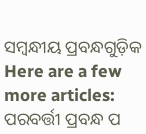ସମ୍ବନ୍ଧୀୟ ପ୍ରବନ୍ଧଗୁଡ଼ିକ
Here are a few more articles:
ପରବର୍ତ୍ତୀ ପ୍ରବନ୍ଧ ପ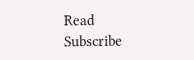Read
Subscribe